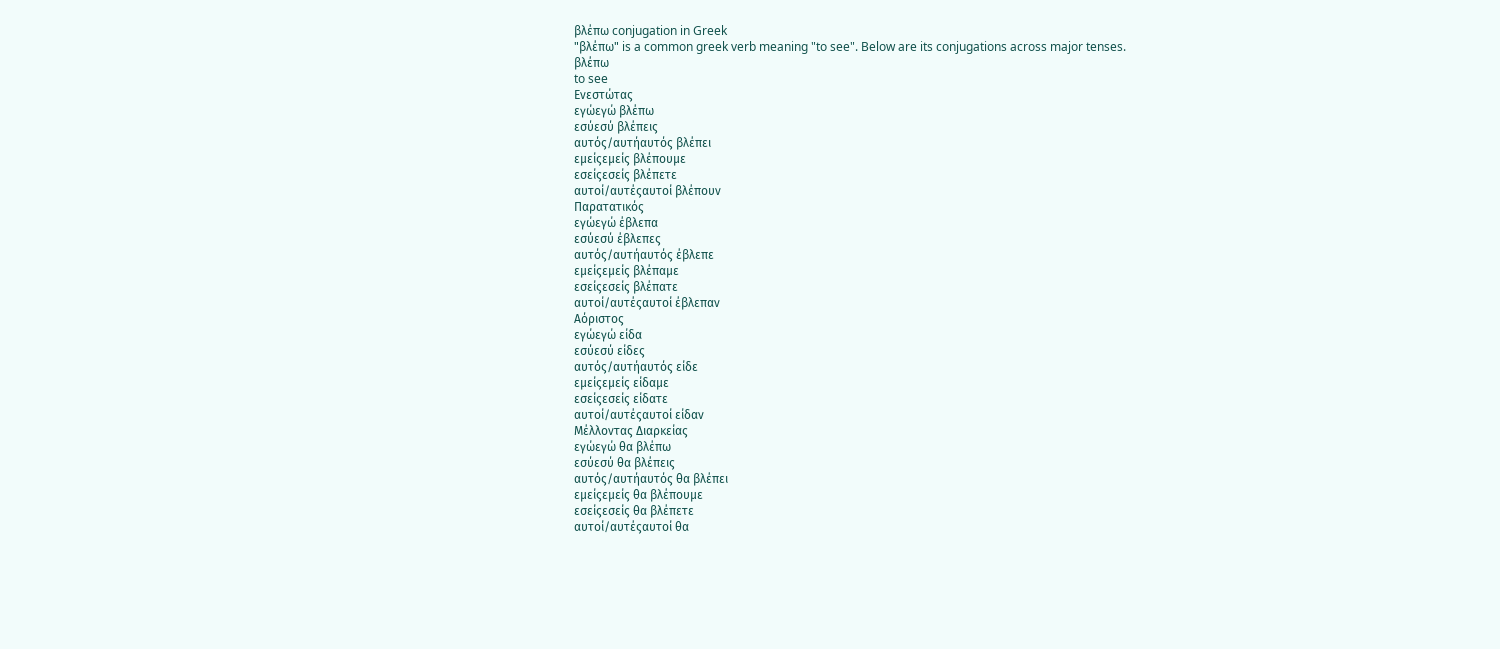βλέπω conjugation in Greek
"βλέπω" is a common greek verb meaning "to see". Below are its conjugations across major tenses.
βλέπω
to see
Ενεστώτας
εγώεγώ βλέπω
εσύεσύ βλέπεις
αυτός/αυτήαυτός βλέπει
εμείςεμείς βλέπουμε
εσείςεσείς βλέπετε
αυτοί/αυτέςαυτοί βλέπουν
Παρατατικός
εγώεγώ έβλεπα
εσύεσύ έβλεπες
αυτός/αυτήαυτός έβλεπε
εμείςεμείς βλέπαμε
εσείςεσείς βλέπατε
αυτοί/αυτέςαυτοί έβλεπαν
Αόριστος
εγώεγώ είδα
εσύεσύ είδες
αυτός/αυτήαυτός είδε
εμείςεμείς είδαμε
εσείςεσείς είδατε
αυτοί/αυτέςαυτοί είδαν
Μέλλοντας Διαρκείας
εγώεγώ θα βλέπω
εσύεσύ θα βλέπεις
αυτός/αυτήαυτός θα βλέπει
εμείςεμείς θα βλέπουμε
εσείςεσείς θα βλέπετε
αυτοί/αυτέςαυτοί θα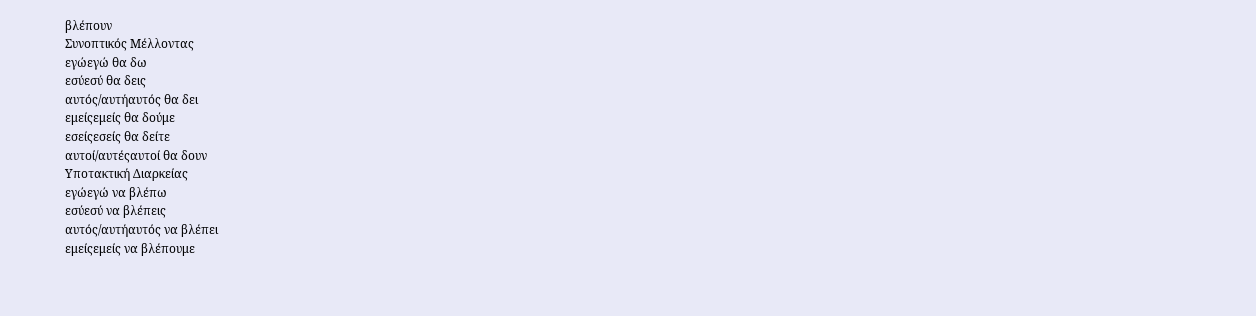βλέπουν
Συνοπτικός Μέλλοντας
εγώεγώ θα δω
εσύεσύ θα δεις
αυτός/αυτήαυτός θα δει
εμείςεμείς θα δούμε
εσείςεσείς θα δείτε
αυτοί/αυτέςαυτοί θα δουν
Υποτακτική Διαρκείας
εγώεγώ να βλέπω
εσύεσύ να βλέπεις
αυτός/αυτήαυτός να βλέπει
εμείςεμείς να βλέπουμε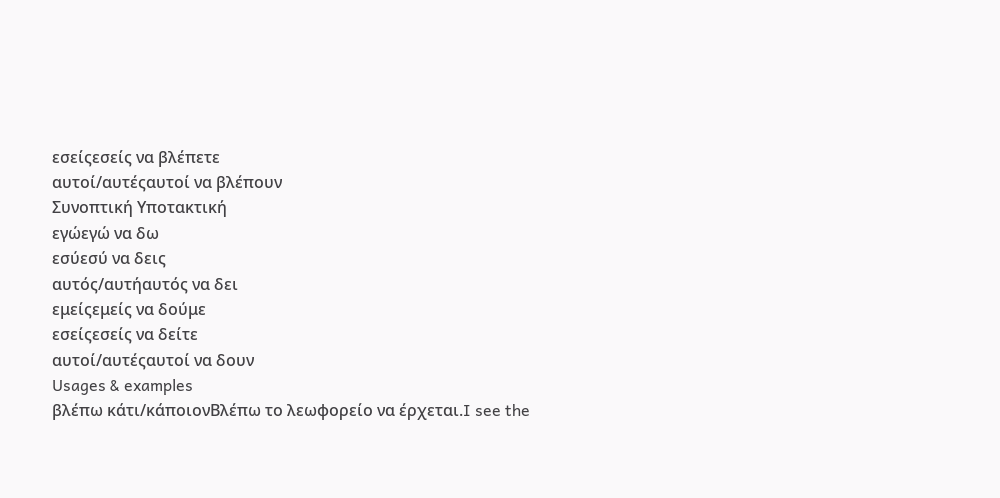εσείςεσείς να βλέπετε
αυτοί/αυτέςαυτοί να βλέπουν
Συνοπτική Υποτακτική
εγώεγώ να δω
εσύεσύ να δεις
αυτός/αυτήαυτός να δει
εμείςεμείς να δούμε
εσείςεσείς να δείτε
αυτοί/αυτέςαυτοί να δουν
Usages & examples
βλέπω κάτι/κάποιονΒλέπω το λεωφορείο να έρχεται.I see the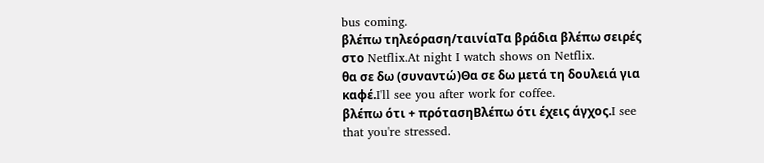bus coming.
βλέπω τηλεόραση/ταινίαΤα βράδια βλέπω σειρές στο Netflix.At night I watch shows on Netflix.
θα σε δω (συναντώ)Θα σε δω μετά τη δουλειά για καφέ.I'll see you after work for coffee.
βλέπω ότι + πρότασηΒλέπω ότι έχεις άγχος.I see that you're stressed.